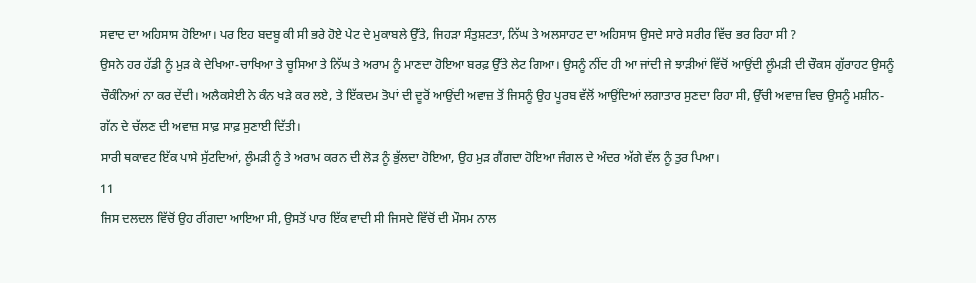ਸਵਾਦ ਦਾ ਅਹਿਸਾਸ ਹੋਇਆ। ਪਰ ਇਹ ਬਦਬੂ ਕੀ ਸੀ ਭਰੇ ਹੋਏ ਪੇਟ ਦੇ ਮੁਕਾਬਲੇ ਉੱਤੇ, ਜਿਹੜਾ ਸੰਤੁਸ਼ਟਤਾ, ਨਿੱਘ ਤੇ ਅਲਸਾਹਟ ਦਾ ਅਹਿਸਾਸ ਉਸਦੇ ਸਾਰੇ ਸਰੀਰ ਵਿੱਚ ਭਰ ਰਿਹਾ ਸੀ ?
ਉਸਨੇ ਹਰ ਹੱਡੀ ਨੂੰ ਮੁੜ ਕੇ ਦੇਖਿਆ-ਚਾਖਿਆ ਤੇ ਚੂਸਿਆ ਤੇ ਨਿੱਘ ਤੇ ਅਰਾਮ ਨੂੰ ਮਾਣਦਾ ਹੋਇਆ ਬਰਫ਼ ਉੱਤੇ ਲੇਟ ਗਿਆ। ਉਸਨੂੰ ਨੀਂਦ ਹੀ ਆ ਜਾਂਦੀ ਜੇ ਝਾੜੀਆਂ ਵਿੱਚੋਂ ਆਉਂਦੀ ਲੂੰਮੜੀ ਦੀ ਚੌਕਸ ਗੁੱਰਾਹਟ ਉਸਨੂੰ ਚੌਕੰਨਿਆਂ ਨਾ ਕਰ ਦੇਂਦੀ। ਅਲੈਕਸੇਈ ਨੇ ਕੰਨ ਖੜੇ ਕਰ ਲਏ, ਤੇ ਇੱਕਦਮ ਤੋਪਾਂ ਦੀ ਦੂਰੋਂ ਆਉਂਦੀ ਅਵਾਜ਼ ਤੋਂ ਜਿਸਨੂੰ ਉਹ ਪੂਰਬ ਵੱਲੋਂ ਆਉਂਦਿਆਂ ਲਗਾਤਾਰ ਸੁਣਦਾ ਰਿਹਾ ਸੀ, ਉੱਚੀ ਅਵਾਜ਼ ਵਿਚ ਉਸਨੂੰ ਮਸ਼ੀਨ- ਗੱਨ ਦੇ ਚੱਲਣ ਦੀ ਅਵਾਜ਼ ਸਾਫ਼ ਸਾਫ਼ ਸੁਣਾਈ ਦਿੱਤੀ।
ਸਾਰੀ ਥਕਾਵਟ ਇੱਕ ਪਾਸੇ ਸੁੱਟਦਿਆਂ, ਲੂੰਮੜੀ ਨੂੰ ਤੇ ਅਰਾਮ ਕਰਨ ਦੀ ਲੋੜ ਨੂੰ ਭੁੱਲਦਾ ਹੋਇਆ, ਉਹ ਮੁੜ ਗੈਂਗਦਾ ਹੋਇਆ ਜੰਗਲ ਦੇ ਅੰਦਰ ਅੱਗੇ ਵੱਲ ਨੂੰ ਤੁਰ ਪਿਆ।
11
ਜਿਸ ਦਲਦਲ ਵਿੱਚੋਂ ਉਹ ਰੀਂਗਦਾ ਆਇਆ ਸੀ, ਉਸਤੋਂ ਪਾਰ ਇੱਕ ਵਾਦੀ ਸੀ ਜਿਸਦੇ ਵਿੱਚੋਂ ਦੀ ਮੌਸਮ ਨਾਲ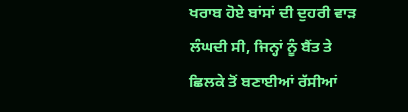ਖਰਾਬ ਹੋਏ ਬਾਂਸਾਂ ਦੀ ਦੁਹਰੀ ਵਾੜ ਲੰਘਦੀ ਸੀ, ਜਿਨ੍ਹਾਂ ਨੂੰ ਬੈਂਤ ਤੇ ਛਿਲਕੇ ਤੋਂ ਬਣਾਈਆਂ ਰੱਸੀਆਂ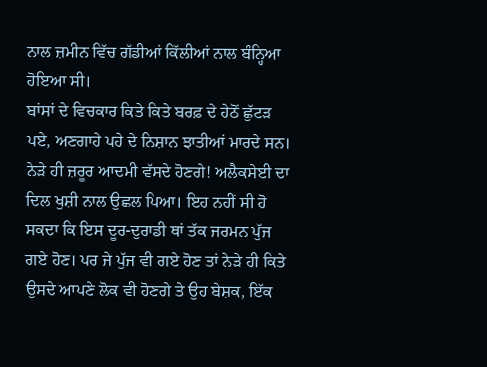ਨਾਲ ਜ਼ਮੀਨ ਵਿੱਚ ਗੱਡੀਆਂ ਕਿੱਲੀਆਂ ਨਾਲ ਬੰਨ੍ਹਿਆ ਹੋਇਆ ਸੀ।
ਬਾਂਸਾਂ ਦੇ ਵਿਚਕਾਰ ਕਿਤੇ ਕਿਤੇ ਬਰਫ਼ ਦੇ ਹੇਠੋਂ ਛੁੱਟੜ ਪਏ, ਅਣਗਾਹੇ ਪਹੇ ਦੇ ਨਿਸ਼ਾਨ ਝਾਤੀਆਂ ਮਾਰਦੇ ਸਨ। ਨੇੜੇ ਹੀ ਜ਼ਰੂਰ ਆਦਮੀ ਵੱਸਦੇ ਹੋਣਗੇ! ਅਲੈਕਸੇਈ ਦਾ ਦਿਲ ਖੁਸ਼ੀ ਨਾਲ ਉਛਲ ਪਿਆ। ਇਹ ਨਹੀਂ ਸੀ ਹੋ ਸਕਦਾ ਕਿ ਇਸ ਦੂਰ-ਦੁਰਾਡੀ ਥਾਂ ਤੱਕ ਜਰਮਨ ਪੁੱਜ ਗਏ ਹੋਣ। ਪਰ ਜੇ ਪੁੱਜ ਵੀ ਗਏ ਹੋਣ ਤਾਂ ਨੇੜੇ ਹੀ ਕਿਤੇ ਉਸਦੇ ਆਪਣੇ ਲੋਕ ਵੀ ਹੋਣਗੇ ਤੇ ਉਹ ਬੇਸ਼ਕ, ਇੱਕ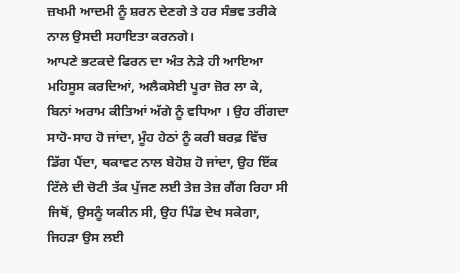ਜ਼ਖਮੀ ਆਦਮੀ ਨੂੰ ਸ਼ਰਨ ਦੇਣਗੇ ਤੇ ਹਰ ਸੰਭਵ ਤਰੀਕੇ ਨਾਲ ਉਸਦੀ ਸਹਾਇਤਾ ਕਰਨਗੇ।
ਆਪਣੇ ਭਟਕਦੇ ਫਿਰਨ ਦਾ ਅੰਤ ਨੇੜੇ ਹੀ ਆਇਆ ਮਹਿਸੂਸ ਕਰਦਿਆਂ, ਅਲੈਕਸੇਈ ਪੂਰਾ ਜ਼ੋਰ ਲਾ ਕੇ, ਬਿਨਾਂ ਅਰਾਮ ਕੀਤਿਆਂ ਅੱਗੇ ਨੂੰ ਵਧਿਆ । ਉਹ ਰੀਂਗਦਾ ਸਾਹੋ-ਸਾਹ ਹੋ ਜਾਂਦਾ, ਮੂੰਹ ਹੇਠਾਂ ਨੂੰ ਕਰੀ ਬਰਫ਼ ਵਿੱਚ ਡਿੱਗ ਪੈਂਦਾ, ਥਕਾਵਟ ਨਾਲ ਬੇਹੋਸ਼ ਹੋ ਜਾਂਦਾ, ਉਹ ਇੱਕ ਟਿੱਲੇ ਦੀ ਚੋਟੀ ਤੱਕ ਪੁੱਜਣ ਲਈ ਤੇਜ਼ ਤੇਜ਼ ਗੈਂਗ ਰਿਹਾ ਸੀ ਜਿਥੋਂ, ਉਸਨੂੰ ਯਕੀਨ ਸੀ, ਉਹ ਪਿੰਡ ਦੇਖ ਸਕੇਗਾ, ਜਿਹੜਾ ਉਸ ਲਈ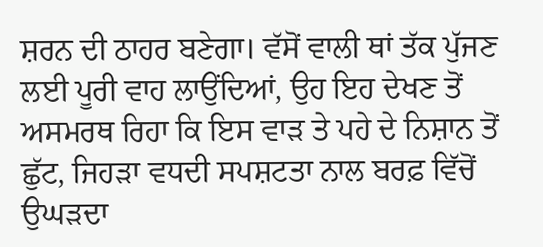ਸ਼ਰਨ ਦੀ ਠਾਹਰ ਬਣੇਗਾ। ਵੱਸੋਂ ਵਾਲੀ ਥਾਂ ਤੱਕ ਪੁੱਜਣ ਲਈ ਪੂਰੀ ਵਾਹ ਲਾਉਂਦਿਆਂ, ਉਹ ਇਹ ਦੇਖਣ ਤੋਂ ਅਸਮਰਥ ਰਿਹਾ ਕਿ ਇਸ ਵਾੜ ਤੇ ਪਹੇ ਦੇ ਨਿਸ਼ਾਨ ਤੋਂ ਛੁੱਟ, ਜਿਹੜਾ ਵਧਦੀ ਸਪਸ਼ਟਤਾ ਨਾਲ ਬਰਫ਼ ਵਿੱਚੋਂ ਉਘੜਦਾ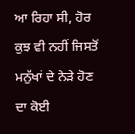ਆ ਰਿਹਾ ਸੀ, ਹੋਰ ਕੁਝ ਵੀ ਨਹੀਂ ਜਿਸਤੋਂ ਮਨੁੱਖਾਂ ਦੇ ਨੇੜੇ ਹੋਣ ਦਾ ਕੋਈ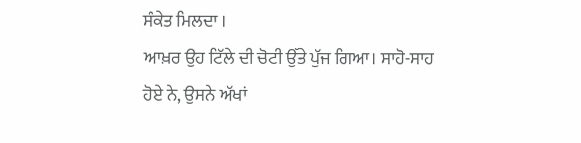ਸੰਕੇਤ ਮਿਲਦਾ ।
ਆਖ਼ਰ ਉਹ ਟਿੱਲੇ ਦੀ ਚੋਟੀ ਉੱਤੇ ਪੁੱਜ ਗਿਆ। ਸਾਹੋ-ਸਾਹ ਹੋਏ ਨੇ, ਉਸਨੇ ਅੱਖਾਂ